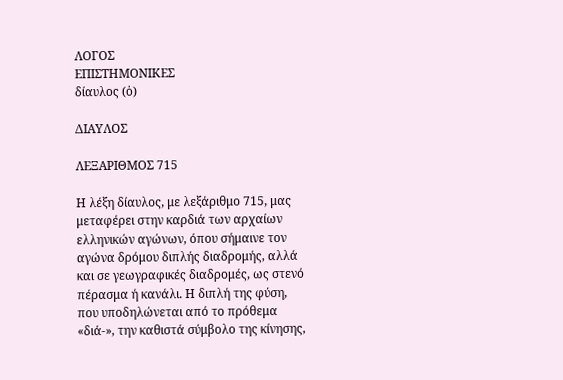ΛΟΓΟΣ
ΕΠΙΣΤΗΜΟΝΙΚΕΣ
δίαυλος (ὁ)

ΔΙΑΥΛΟΣ

ΛΕΞΑΡΙΘΜΟΣ 715

Η λέξη δίαυλος, με λεξάριθμο 715, μας μεταφέρει στην καρδιά των αρχαίων ελληνικών αγώνων, όπου σήμαινε τον αγώνα δρόμου διπλής διαδρομής, αλλά και σε γεωγραφικές διαδρομές, ως στενό πέρασμα ή κανάλι. Η διπλή της φύση, που υποδηλώνεται από το πρόθεμα «διά-», την καθιστά σύμβολο της κίνησης,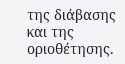της διάβασης και της οριοθέτησης.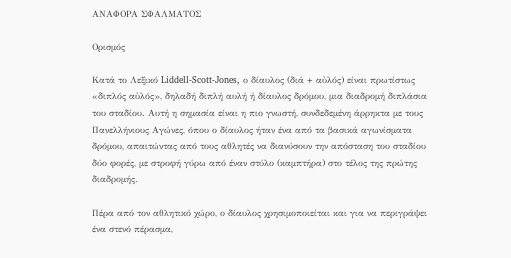ΑΝΑΦΟΡΑ ΣΦΑΛΜΑΤΟΣ

Ορισμός

Κατά το Λεξικό Liddell-Scott-Jones, ο δίαυλος (διά + αὐλός) είναι πρωτίστως «διπλός αὐλός», δηλαδή διπλή αυλή ή δίαυλος δρόμου, μια διαδρομή διπλάσια του σταδίου. Αυτή η σημασία είναι η πιο γνωστή, συνδεδεμένη άρρηκτα με τους Πανελλήνιους Αγώνες, όπου ο δίαυλος ήταν ένα από τα βασικά αγωνίσματα δρόμου, απαιτώντας από τους αθλητές να διανύσουν την απόσταση του σταδίου δύο φορές, με στροφή γύρω από έναν στύλο (καμπτήρα) στο τέλος της πρώτης διαδρομής.

Πέρα από τον αθλητικό χώρο, ο δίαυλος χρησιμοποιείται και για να περιγράψει ένα στενό πέρασμα,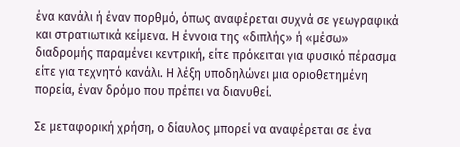ένα κανάλι ή έναν πορθμό, όπως αναφέρεται συχνά σε γεωγραφικά και στρατιωτικά κείμενα. Η έννοια της «διπλής» ή «μέσω» διαδρομής παραμένει κεντρική, είτε πρόκειται για φυσικό πέρασμα είτε για τεχνητό κανάλι. Η λέξη υποδηλώνει μια οριοθετημένη πορεία, έναν δρόμο που πρέπει να διανυθεί.

Σε μεταφορική χρήση, ο δίαυλος μπορεί να αναφέρεται σε ένα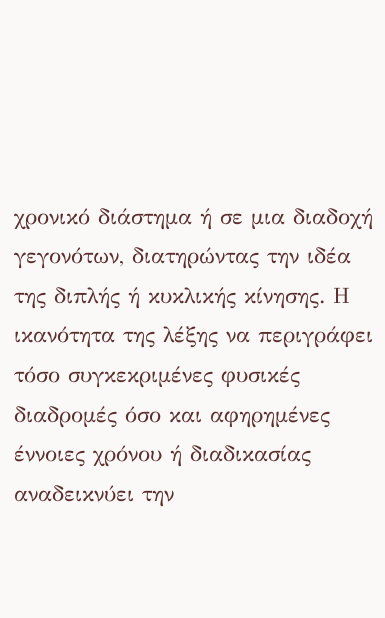χρονικό διάστημα ή σε μια διαδοχή γεγονότων, διατηρώντας την ιδέα της διπλής ή κυκλικής κίνησης. Η ικανότητα της λέξης να περιγράφει τόσο συγκεκριμένες φυσικές διαδρομές όσο και αφηρημένες έννοιες χρόνου ή διαδικασίας αναδεικνύει την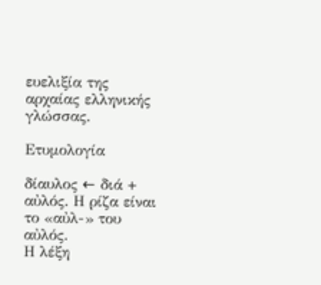ευελιξία της αρχαίας ελληνικής γλώσσας.

Ετυμολογία

δίαυλος ← διά + αὐλός. Η ρίζα είναι το «αὐλ-» του αὐλός.
Η λέξη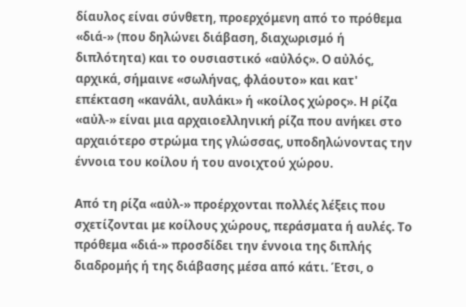δίαυλος είναι σύνθετη, προερχόμενη από το πρόθεμα «διά-» (που δηλώνει διάβαση, διαχωρισμό ή διπλότητα) και το ουσιαστικό «αὐλός». Ο αὐλός, αρχικά, σήμαινε «σωλήνας, φλάουτο» και κατ' επέκταση «κανάλι, αυλάκι» ή «κοίλος χώρος». Η ρίζα «αὐλ-» είναι μια αρχαιοελληνική ρίζα που ανήκει στο αρχαιότερο στρώμα της γλώσσας, υποδηλώνοντας την έννοια του κοίλου ή του ανοιχτού χώρου.

Από τη ρίζα «αὐλ-» προέρχονται πολλές λέξεις που σχετίζονται με κοίλους χώρους, περάσματα ή αυλές. Το πρόθεμα «διά-» προσδίδει την έννοια της διπλής διαδρομής ή της διάβασης μέσα από κάτι. Έτσι, ο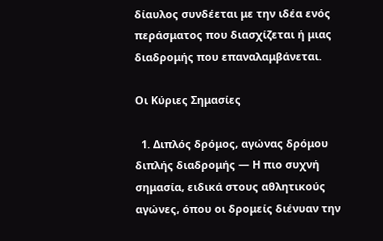δίαυλος συνδέεται με την ιδέα ενός περάσματος που διασχίζεται ή μιας διαδρομής που επαναλαμβάνεται.

Οι Κύριες Σημασίες

  1. Διπλός δρόμος, αγώνας δρόμου διπλής διαδρομής — Η πιο συχνή σημασία, ειδικά στους αθλητικούς αγώνες, όπου οι δρομείς διένυαν την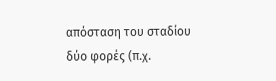απόσταση του σταδίου δύο φορές (π.χ.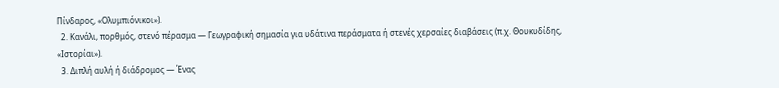Πίνδαρος, «Ολυμπιόνικοι»).
  2. Κανάλι, πορθμός, στενό πέρασμα — Γεωγραφική σημασία για υδάτινα περάσματα ή στενές χερσαίες διαβάσεις (π.χ. Θουκυδίδης, «Ιστορίαι»).
  3. Διπλή αυλή ή διάδρομος — Ένας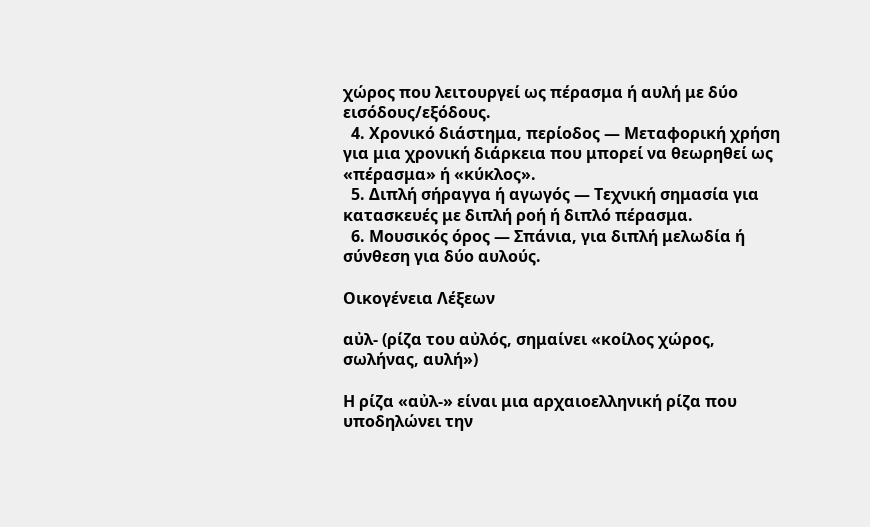χώρος που λειτουργεί ως πέρασμα ή αυλή με δύο εισόδους/εξόδους.
  4. Χρονικό διάστημα, περίοδος — Μεταφορική χρήση για μια χρονική διάρκεια που μπορεί να θεωρηθεί ως «πέρασμα» ή «κύκλος».
  5. Διπλή σήραγγα ή αγωγός — Τεχνική σημασία για κατασκευές με διπλή ροή ή διπλό πέρασμα.
  6. Μουσικός όρος — Σπάνια, για διπλή μελωδία ή σύνθεση για δύο αυλούς.

Οικογένεια Λέξεων

αὐλ- (ρίζα του αὐλός, σημαίνει «κοίλος χώρος, σωλήνας, αυλή»)

Η ρίζα «αὐλ-» είναι μια αρχαιοελληνική ρίζα που υποδηλώνει την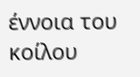έννοια του κοίλου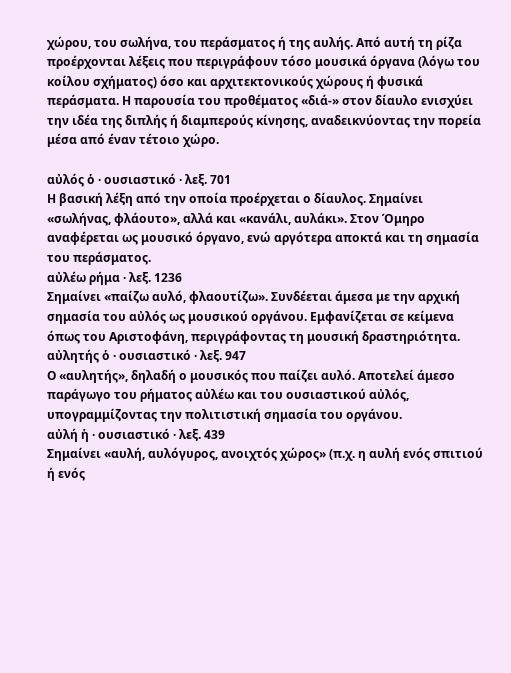χώρου, του σωλήνα, του περάσματος ή της αυλής. Από αυτή τη ρίζα προέρχονται λέξεις που περιγράφουν τόσο μουσικά όργανα (λόγω του κοίλου σχήματος) όσο και αρχιτεκτονικούς χώρους ή φυσικά περάσματα. Η παρουσία του προθέματος «διά-» στον δίαυλο ενισχύει την ιδέα της διπλής ή διαμπερούς κίνησης, αναδεικνύοντας την πορεία μέσα από έναν τέτοιο χώρο.

αὐλός ὁ · ουσιαστικό · λεξ. 701
Η βασική λέξη από την οποία προέρχεται ο δίαυλος. Σημαίνει «σωλήνας, φλάουτο», αλλά και «κανάλι, αυλάκι». Στον Όμηρο αναφέρεται ως μουσικό όργανο, ενώ αργότερα αποκτά και τη σημασία του περάσματος.
αὐλέω ρήμα · λεξ. 1236
Σημαίνει «παίζω αυλό, φλαουτίζω». Συνδέεται άμεσα με την αρχική σημασία του αὐλός ως μουσικού οργάνου. Εμφανίζεται σε κείμενα όπως του Αριστοφάνη, περιγράφοντας τη μουσική δραστηριότητα.
αὐλητής ὁ · ουσιαστικό · λεξ. 947
Ο «αυλητής», δηλαδή ο μουσικός που παίζει αυλό. Αποτελεί άμεσο παράγωγο του ρήματος αὐλέω και του ουσιαστικού αὐλός, υπογραμμίζοντας την πολιτιστική σημασία του οργάνου.
αὐλή ἡ · ουσιαστικό · λεξ. 439
Σημαίνει «αυλή, αυλόγυρος, ανοιχτός χώρος» (π.χ. η αυλή ενός σπιτιού ή ενός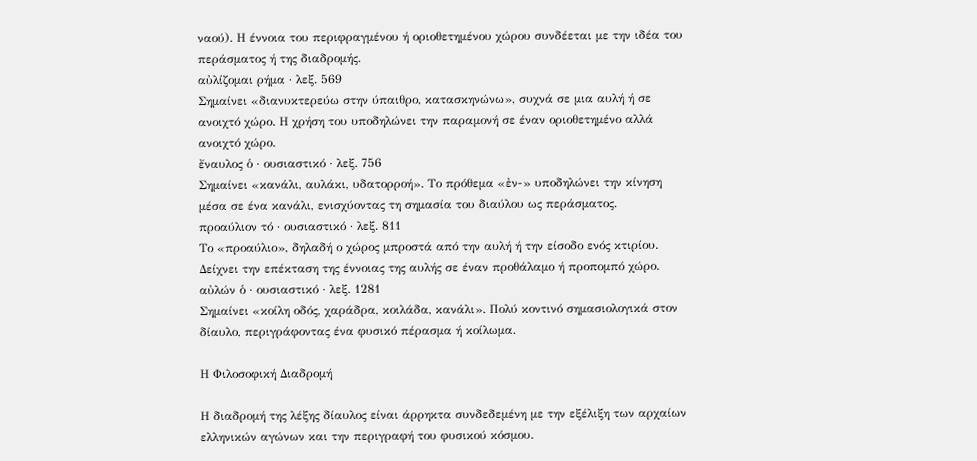ναού). Η έννοια του περιφραγμένου ή οριοθετημένου χώρου συνδέεται με την ιδέα του περάσματος ή της διαδρομής.
αὐλίζομαι ρήμα · λεξ. 569
Σημαίνει «διανυκτερεύω στην ύπαιθρο, κατασκηνώνω», συχνά σε μια αυλή ή σε ανοιχτό χώρο. Η χρήση του υποδηλώνει την παραμονή σε έναν οριοθετημένο αλλά ανοιχτό χώρο.
ἔναυλος ὁ · ουσιαστικό · λεξ. 756
Σημαίνει «κανάλι, αυλάκι, υδατορροή». Το πρόθεμα «ἐν-» υποδηλώνει την κίνηση μέσα σε ένα κανάλι, ενισχύοντας τη σημασία του διαύλου ως περάσματος.
προαύλιον τό · ουσιαστικό · λεξ. 811
Το «προαύλιο», δηλαδή ο χώρος μπροστά από την αυλή ή την είσοδο ενός κτιρίου. Δείχνει την επέκταση της έννοιας της αυλής σε έναν προθάλαμο ή προπομπό χώρο.
αὐλών ὁ · ουσιαστικό · λεξ. 1281
Σημαίνει «κοίλη οδός, χαράδρα, κοιλάδα, κανάλι». Πολύ κοντινό σημασιολογικά στον δίαυλο, περιγράφοντας ένα φυσικό πέρασμα ή κοίλωμα.

Η Φιλοσοφική Διαδρομή

Η διαδρομή της λέξης δίαυλος είναι άρρηκτα συνδεδεμένη με την εξέλιξη των αρχαίων ελληνικών αγώνων και την περιγραφή του φυσικού κόσμου.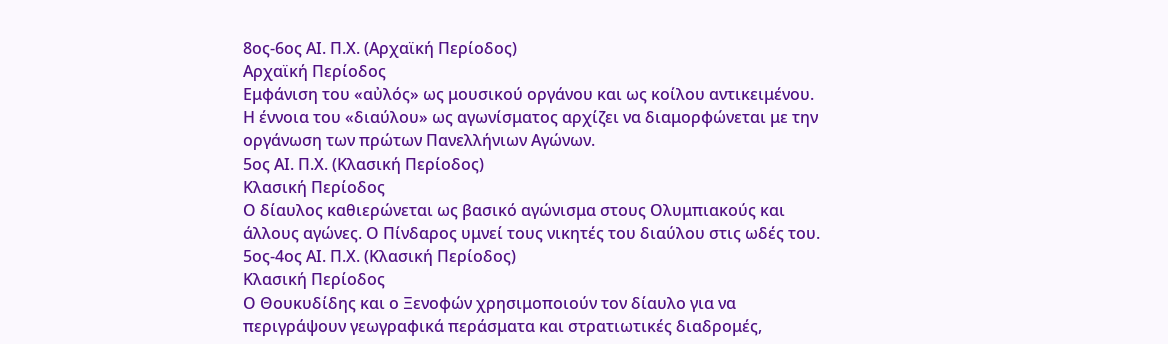8ος-6ος ΑΙ. Π.Χ. (Αρχαϊκή Περίοδος)
Αρχαϊκή Περίοδος
Εμφάνιση του «αὐλός» ως μουσικού οργάνου και ως κοίλου αντικειμένου. Η έννοια του «διαύλου» ως αγωνίσματος αρχίζει να διαμορφώνεται με την οργάνωση των πρώτων Πανελλήνιων Αγώνων.
5ος ΑΙ. Π.Χ. (Κλασική Περίοδος)
Κλασική Περίοδος
Ο δίαυλος καθιερώνεται ως βασικό αγώνισμα στους Ολυμπιακούς και άλλους αγώνες. Ο Πίνδαρος υμνεί τους νικητές του διαύλου στις ωδές του.
5ος-4ος ΑΙ. Π.Χ. (Κλασική Περίοδος)
Κλασική Περίοδος
Ο Θουκυδίδης και ο Ξενοφών χρησιμοποιούν τον δίαυλο για να περιγράψουν γεωγραφικά περάσματα και στρατιωτικές διαδρομές,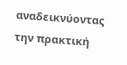αναδεικνύοντας την πρακτική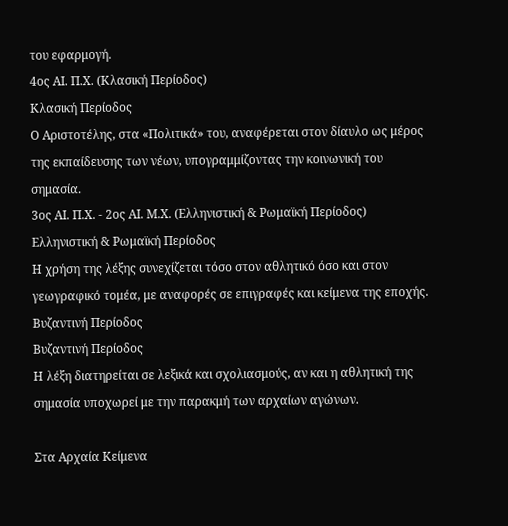του εφαρμογή.
4ος ΑΙ. Π.Χ. (Κλασική Περίοδος)
Κλασική Περίοδος
Ο Αριστοτέλης, στα «Πολιτικά» του, αναφέρεται στον δίαυλο ως μέρος της εκπαίδευσης των νέων, υπογραμμίζοντας την κοινωνική του σημασία.
3ος ΑΙ. Π.Χ. - 2ος ΑΙ. Μ.Χ. (Ελληνιστική & Ρωμαϊκή Περίοδος)
Ελληνιστική & Ρωμαϊκή Περίοδος
Η χρήση της λέξης συνεχίζεται τόσο στον αθλητικό όσο και στον γεωγραφικό τομέα, με αναφορές σε επιγραφές και κείμενα της εποχής.
Βυζαντινή Περίοδος
Βυζαντινή Περίοδος
Η λέξη διατηρείται σε λεξικά και σχολιασμούς, αν και η αθλητική της σημασία υποχωρεί με την παρακμή των αρχαίων αγώνων.

Στα Αρχαία Κείμενα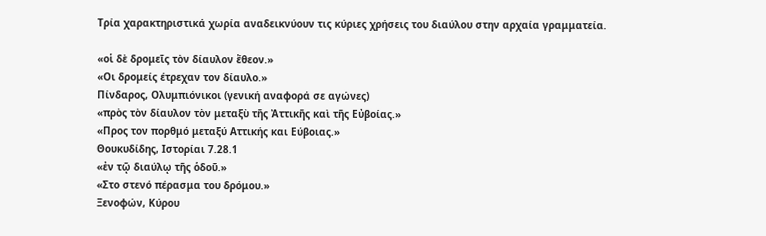Τρία χαρακτηριστικά χωρία αναδεικνύουν τις κύριες χρήσεις του διαύλου στην αρχαία γραμματεία.

«οἱ δὲ δρομεῖς τὸν δίαυλον ἔθεον.»
«Οι δρομείς έτρεχαν τον δίαυλο.»
Πίνδαρος, Ολυμπιόνικοι (γενική αναφορά σε αγώνες)
«πρὸς τὸν δίαυλον τὸν μεταξὺ τῆς Ἀττικῆς καὶ τῆς Εὐβοίας.»
«Προς τον πορθμό μεταξύ Αττικής και Εύβοιας.»
Θουκυδίδης, Ιστορίαι 7.28.1
«ἐν τῷ διαύλῳ τῆς ὁδοῦ.»
«Στο στενό πέρασμα του δρόμου.»
Ξενοφών, Κύρου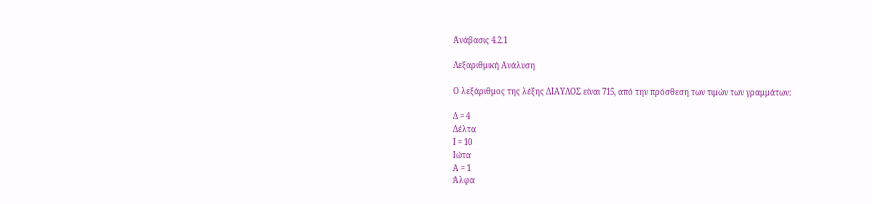Ἀνάβασις 4.2.1

Λεξαριθμική Ανάλυση

Ο λεξάριθμος της λέξης ΔΙΑΥΛΟΣ είναι 715, από την πρόσθεση των τιμών των γραμμάτων:

Δ = 4
Δέλτα
Ι = 10
Ιώτα
Α = 1
Άλφα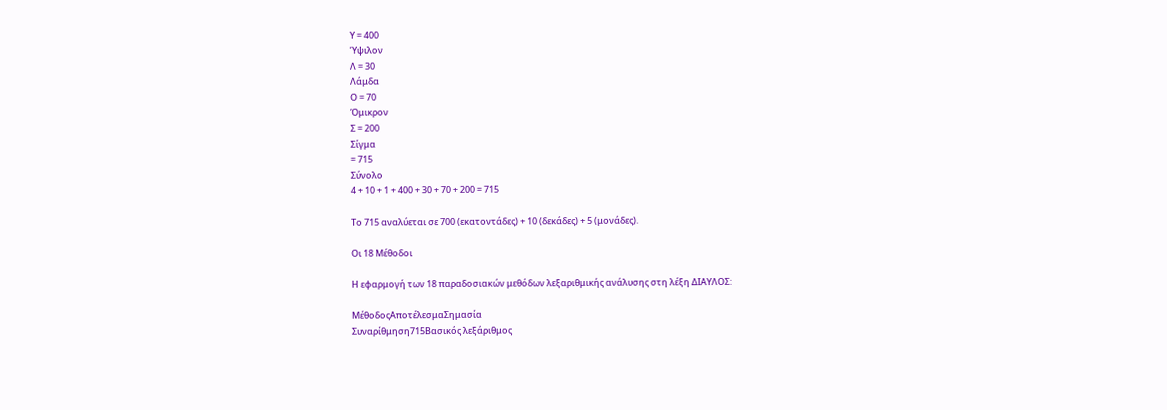Υ = 400
Ύψιλον
Λ = 30
Λάμδα
Ο = 70
Όμικρον
Σ = 200
Σίγμα
= 715
Σύνολο
4 + 10 + 1 + 400 + 30 + 70 + 200 = 715

Το 715 αναλύεται σε 700 (εκατοντάδες) + 10 (δεκάδες) + 5 (μονάδες).

Οι 18 Μέθοδοι

Η εφαρμογή των 18 παραδοσιακών μεθόδων λεξαριθμικής ανάλυσης στη λέξη ΔΙΑΥΛΟΣ:

ΜέθοδοςΑποτέλεσμαΣημασία
Συναρίθμηση715Βασικός λεξάριθμος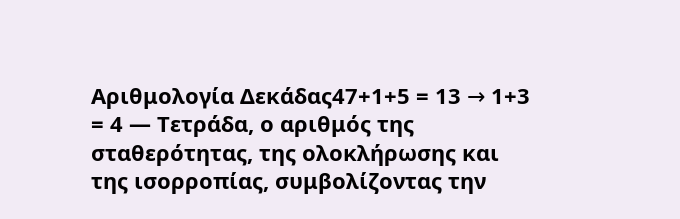Αριθμολογία Δεκάδας47+1+5 = 13 → 1+3 = 4 — Τετράδα, ο αριθμός της σταθερότητας, της ολοκλήρωσης και της ισορροπίας, συμβολίζοντας την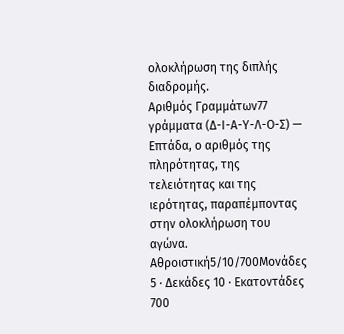ολοκλήρωση της διπλής διαδρομής.
Αριθμός Γραμμάτων77 γράμματα (Δ-Ι-Α-Υ-Λ-Ο-Σ) — Επτάδα, ο αριθμός της πληρότητας, της τελειότητας και της ιερότητας, παραπέμποντας στην ολοκλήρωση του αγώνα.
Αθροιστική5/10/700Μονάδες 5 · Δεκάδες 10 · Εκατοντάδες 700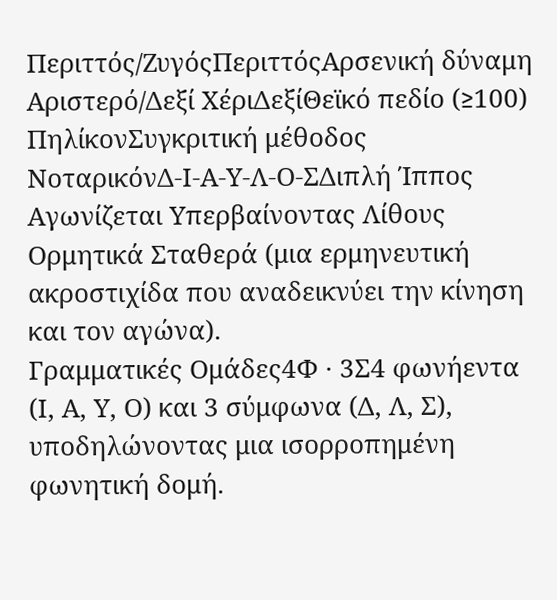Περιττός/ΖυγόςΠεριττόςΑρσενική δύναμη
Αριστερό/Δεξί ΧέριΔεξίΘεϊκό πεδίο (≥100)
ΠηλίκονΣυγκριτική μέθοδος
ΝοταρικόνΔ-Ι-Α-Υ-Λ-Ο-ΣΔιπλή Ίππος Αγωνίζεται Υπερβαίνοντας Λίθους Ορμητικά Σταθερά (μια ερμηνευτική ακροστιχίδα που αναδεικνύει την κίνηση και τον αγώνα).
Γραμματικές Ομάδες4Φ · 3Σ4 φωνήεντα (Ι, Α, Υ, Ο) και 3 σύμφωνα (Δ, Λ, Σ), υποδηλώνοντας μια ισορροπημένη φωνητική δομή.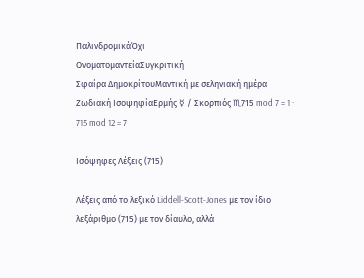ΠαλινδρομικάΌχι
ΟνοματομαντείαΣυγκριτική
Σφαίρα ΔημοκρίτουΜαντική με σεληνιακή ημέρα
Ζωδιακή ΙσοψηφίαΕρμής ☿ / Σκορπιός ♏715 mod 7 = 1 · 715 mod 12 = 7

Ισόψηφες Λέξεις (715)

Λέξεις από το λεξικό Liddell-Scott-Jones με τον ίδιο λεξάριθμο (715) με τον δίαυλο, αλλά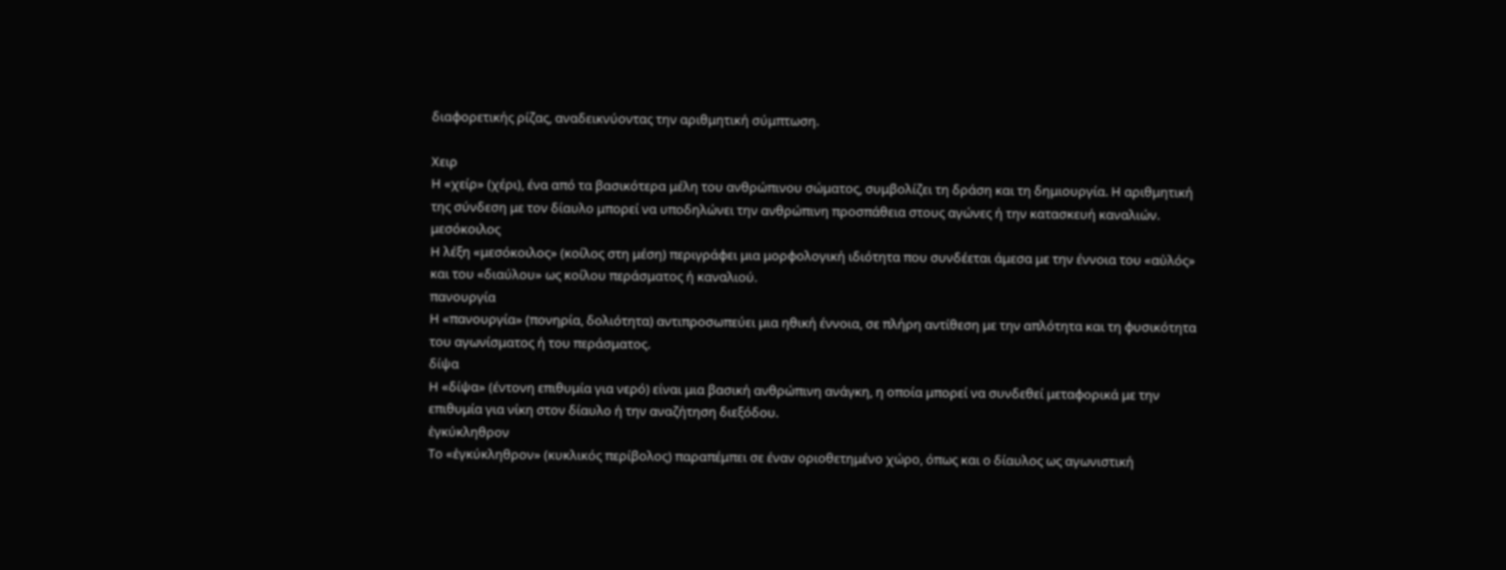διαφορετικής ρίζας, αναδεικνύοντας την αριθμητική σύμπτωση.

Χειρ
Η «χείρ» (χέρι), ένα από τα βασικότερα μέλη του ανθρώπινου σώματος, συμβολίζει τη δράση και τη δημιουργία. Η αριθμητική της σύνδεση με τον δίαυλο μπορεί να υποδηλώνει την ανθρώπινη προσπάθεια στους αγώνες ή την κατασκευή καναλιών.
μεσόκοιλος
Η λέξη «μεσόκοιλος» (κοίλος στη μέση) περιγράφει μια μορφολογική ιδιότητα που συνδέεται άμεσα με την έννοια του «αὐλός» και του «διαύλου» ως κοίλου περάσματος ή καναλιού.
πανουργία
Η «πανουργία» (πονηρία, δολιότητα) αντιπροσωπεύει μια ηθική έννοια, σε πλήρη αντίθεση με την απλότητα και τη φυσικότητα του αγωνίσματος ή του περάσματος.
δίψα
Η «δίψα» (έντονη επιθυμία για νερό) είναι μια βασική ανθρώπινη ανάγκη, η οποία μπορεί να συνδεθεί μεταφορικά με την επιθυμία για νίκη στον δίαυλο ή την αναζήτηση διεξόδου.
ἐγκύκληθρον
Το «ἐγκύκληθρον» (κυκλικός περίβολος) παραπέμπει σε έναν οριοθετημένο χώρο, όπως και ο δίαυλος ως αγωνιστική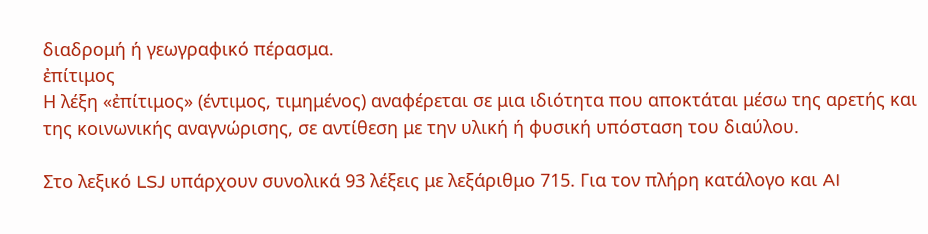διαδρομή ή γεωγραφικό πέρασμα.
ἐπίτιμος
Η λέξη «ἐπίτιμος» (έντιμος, τιμημένος) αναφέρεται σε μια ιδιότητα που αποκτάται μέσω της αρετής και της κοινωνικής αναγνώρισης, σε αντίθεση με την υλική ή φυσική υπόσταση του διαύλου.

Στο λεξικό LSJ υπάρχουν συνολικά 93 λέξεις με λεξάριθμο 715. Για τον πλήρη κατάλογο και AI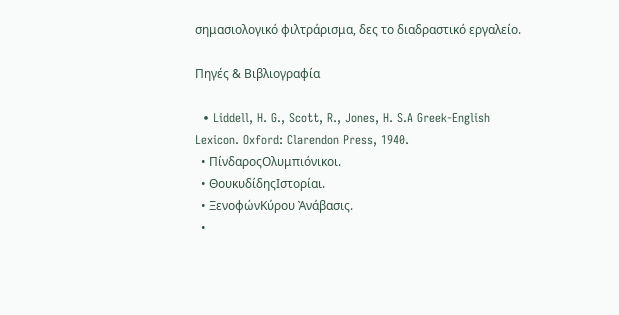σημασιολογικό φιλτράρισμα, δες το διαδραστικό εργαλείο.

Πηγές & Βιβλιογραφία

  • Liddell, H. G., Scott, R., Jones, H. S.A Greek-English Lexicon. Oxford: Clarendon Press, 1940.
  • ΠίνδαροςΟλυμπιόνικοι.
  • ΘουκυδίδηςΙστορίαι.
  • ΞενοφώνΚύρου Ἀνάβασις.
  •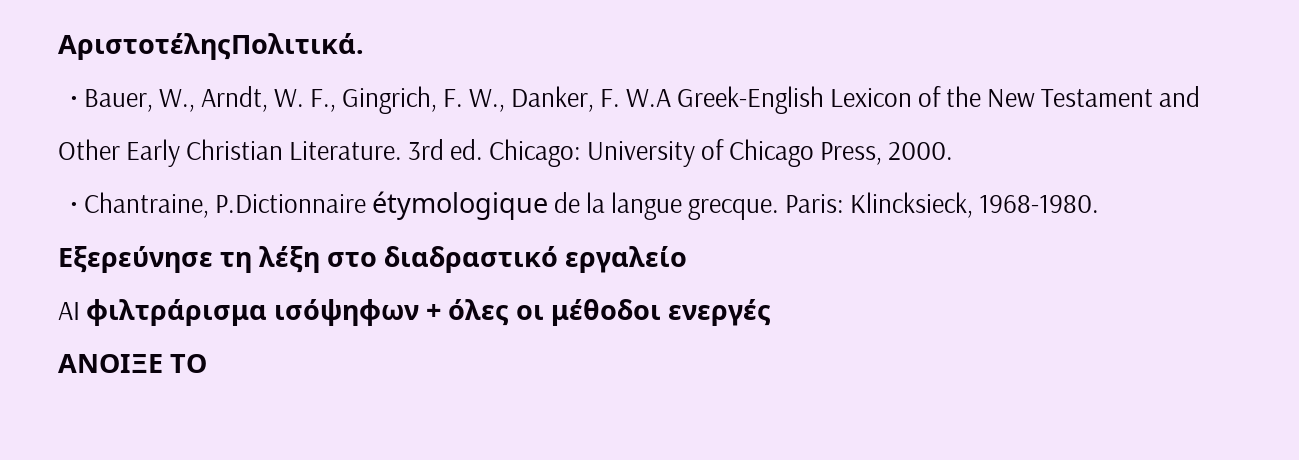ΑριστοτέληςΠολιτικά.
  • Bauer, W., Arndt, W. F., Gingrich, F. W., Danker, F. W.A Greek-English Lexicon of the New Testament and Other Early Christian Literature. 3rd ed. Chicago: University of Chicago Press, 2000.
  • Chantraine, P.Dictionnaire étymologique de la langue grecque. Paris: Klincksieck, 1968-1980.
Εξερεύνησε τη λέξη στο διαδραστικό εργαλείο
AI φιλτράρισμα ισόψηφων + όλες οι μέθοδοι ενεργές
ΑΝΟΙΞΕ ΤΟ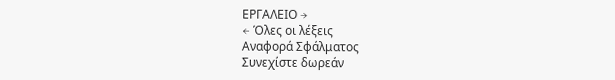ΕΡΓΑΛΕΙΟ →
← Όλες οι λέξεις
Αναφορά Σφάλματος
Συνεχίστε δωρεάν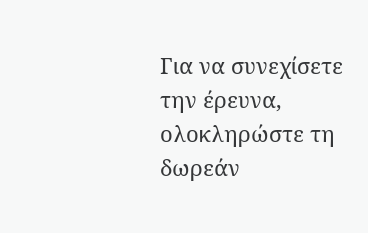Για να συνεχίσετε την έρευνα, ολοκληρώστε τη δωρεάν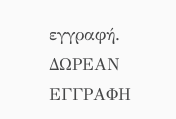εγγραφή.
ΔΩΡΕΑΝ ΕΓΓΡΑΦΗ